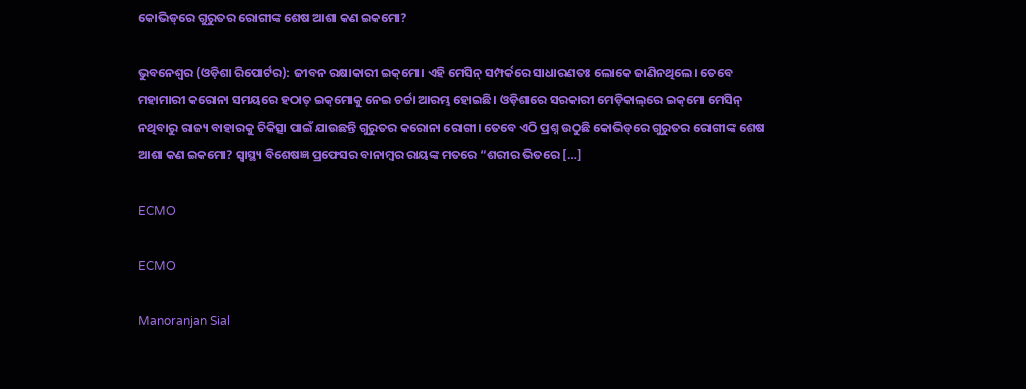କୋଭିଡ୍‌ରେ ଗୁରୁତର ରୋଗୀଙ୍କ ଶେଷ ଆଶା କଣ ଇକମୋ?

ଭୁବନେଶ୍ୱର (ଓଡ଼ିଶା ରିପୋର୍ଟର): ଜୀବନ ରକ୍ଷାକାରୀ ଇକ୍‌ମୋ। ଏହି ମେସିନ୍‌ ସମ୍ପର୍କରେ ସାଧାରଣତଃ ଲୋକେ ଜାଣିନଥିଲେ। ତେବେ ମହାମାରୀ କରୋନା ସମୟରେ ହଠାତ୍‌ ଇକ୍‌ମୋକୁ ନେଇ ଚର୍ଚ୍ଚା ଆରମ୍ଭ ହୋଇଛି। ଓଡ଼ିଶାରେ ସରକାରୀ ମେଡ଼ିକାଲ୍‌ରେ ଇକ୍‌ମୋ ମେସିନ୍‌ ନଥିବାରୁ ରାଜ୍ୟ ବାହାରକୁ ଚିକିତ୍ସା ପାଇଁ ଯାଉଛନ୍ତି ଗୁରୁତର କରୋନା ରୋଗୀ। ତେବେ ଏଠି ପ୍ରଶ୍ନ ଉଠୁଛି କୋଭିଡ୍‌ରେ ଗୁରୁତର ରୋଗୀଙ୍କ ଶେଷ ଆଶା କଣ ଇକମୋ? ସ୍ୱାସ୍ଥ୍ୟ ବିଶେଷଜ୍ଞ ପ୍ରଫେସର ବାନାମ୍ବର ରାୟଙ୍କ ମତରେ “ଶରୀର ଭିତରେ […]

ECMO

ECMO

Manoranjan Sial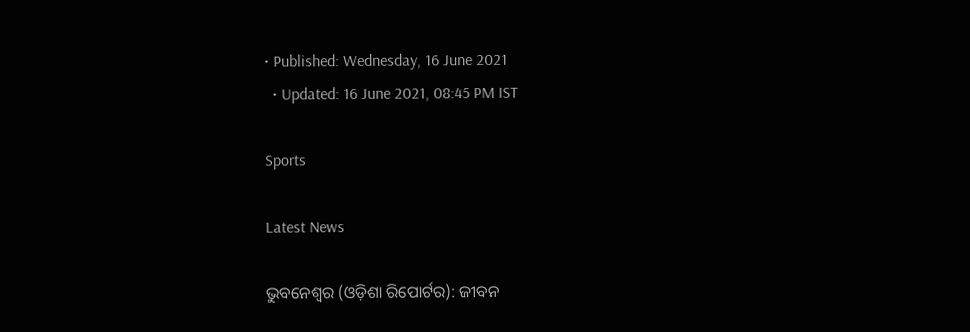• Published: Wednesday, 16 June 2021
  • Updated: 16 June 2021, 08:45 PM IST

Sports

Latest News

ଭୁବନେଶ୍ୱର (ଓଡ଼ିଶା ରିପୋର୍ଟର): ଜୀବନ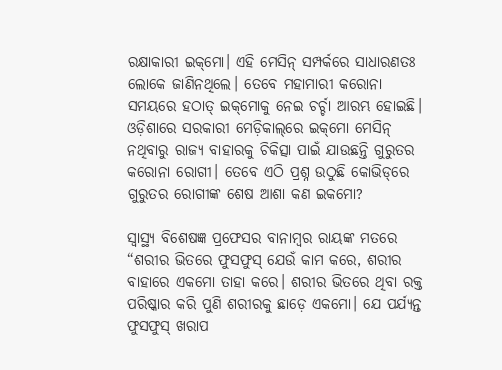ରକ୍ଷାକାରୀ ଇକ୍‌ମୋ। ଏହି ମେସିନ୍‌ ସମ୍ପର୍କରେ ସାଧାରଣତଃ ଲୋକେ ଜାଣିନଥିଲେ। ତେବେ ମହାମାରୀ କରୋନା ସମୟରେ ହଠାତ୍‌ ଇକ୍‌ମୋକୁ ନେଇ ଚର୍ଚ୍ଚା ଆରମ୍ଭ ହୋଇଛି। ଓଡ଼ିଶାରେ ସରକାରୀ ମେଡ଼ିକାଲ୍‌ରେ ଇକ୍‌ମୋ ମେସିନ୍‌ ନଥିବାରୁ ରାଜ୍ୟ ବାହାରକୁ ଚିକିତ୍ସା ପାଇଁ ଯାଉଛନ୍ତି ଗୁରୁତର କରୋନା ରୋଗୀ। ତେବେ ଏଠି ପ୍ରଶ୍ନ ଉଠୁଛି କୋଭିଡ୍‌ରେ ଗୁରୁତର ରୋଗୀଙ୍କ ଶେଷ ଆଶା କଣ ଇକମୋ?

ସ୍ୱାସ୍ଥ୍ୟ ବିଶେଷଜ୍ଞ ପ୍ରଫେସର ବାନାମ୍ବର ରାୟଙ୍କ ମତରେ “ଶରୀର ଭିତରେ ଫୁସଫୁସ୍‌ ଯେଉଁ କାମ କରେ, ଶରୀର ବାହାରେ ଏକମୋ ତାହା କରେ। ଶରୀର ଭିତରେ ଥିବା ରକ୍ତ ପରିଷ୍କାର କରି ପୁଣି ଶରୀରକୁ ଛାଡ଼େ ଏକମୋ। ଯେ ପର୍ଯ୍ୟନ୍ତ ଫୁସଫୁସ୍‌ ଖରାପ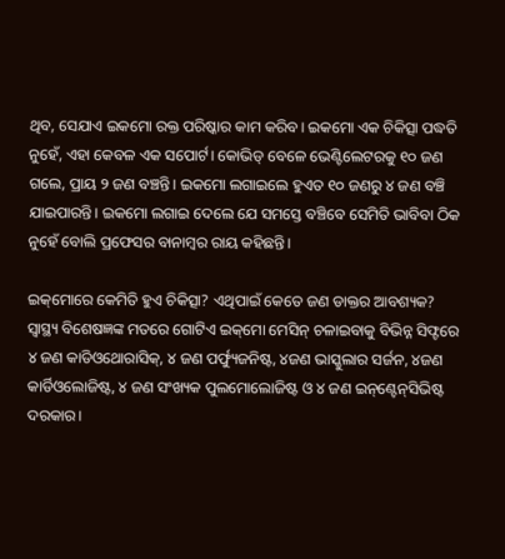ଥିବ, ସେଯାଏ ଇକମୋ ରକ୍ତ ପରିଷ୍କାର କାମ କରିବ। ଇକମୋ ଏକ ଚିକିତ୍ସା ପଦ୍ଧତି ନୁହେଁ, ଏହା କେବଳ ଏକ ସପୋର୍ଟ। କୋଭିଡ୍‌ ବେଳେ ଭେଣ୍ଟିଲେଟରକୁ ୧୦ ଜଣ ଗଲେ, ପ୍ରାୟ ୨ ଜଣ ବଞ୍ଚନ୍ତି। ଇକମୋ ଲଗାଇଲେ ହୁଏତ ୧୦ ଜଣରୁ ୪ ଜଣ ବଞ୍ଚି ଯାଇପାରନ୍ତି। ଇକମୋ ଲଗାଇ ଦେଲେ ଯେ ସମସ୍ତେ ବଞ୍ଚିବେ ସେମିତି ଭାବିବା ଠିକ ନୁହେଁ ବୋଲି ପ୍ରଫେସର ବାନାମ୍ୱର ରାୟ କହିଛନ୍ତି।

ଇକ୍‌ମୋରେ କେମିତି ହୁଏ ଚିକିତ୍ସା? ଏଥିପାଇଁ କେତେ ଜଣ ଡାକ୍ତର ଆବଶ୍ୟକ? ସ୍ୱାସ୍ଥ୍ୟ ବିଶେଷଜ୍ଞଙ୍କ ମତରେ ଗୋଟିଏ ଇକ୍‌ମୋ ମେସିନ୍‌ ଚଳାଇବାକୁ ବିଭିନ୍ନ ସିଫ୍ଟରେ ୪ ଜଣ କାଡିଓଥୋରାସିକ୍‌, ୪ ଜଣ ପର୍ଫ୍ୟୁଜନିଷ୍ଟ, ୪ଜଣ ଭାସ୍କୁଲାର ସର୍ଜନ, ୪ଜଣ କାର୍ଡିଓଲୋଜିଷ୍ଟ, ୪ ଜଣ ସଂଖ୍ୟକ ପୁଲମୋଲୋଜିଷ୍ଟ ଓ ୪ ଜଣ ଇନ୍‌ଣ୍ଟେନ୍‌ସିଭିଷ୍ଟ ଦରକାର।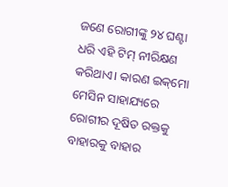ଜଣେ ରୋଗୀଙ୍କୁ ୨୪ ଘଣ୍ଟା ଧରି ଏହି ଟିମ୍‌ ନୀରିକ୍ଷଣ କରିଥାଏ। କାରଣ ଇକ୍‌ମୋ ମେସିନ ସାହାଯ୍ୟରେ ରୋଗୀର ଦୂଷିତ ରକ୍ତକୁ ବାହାରକୁ ବାହାର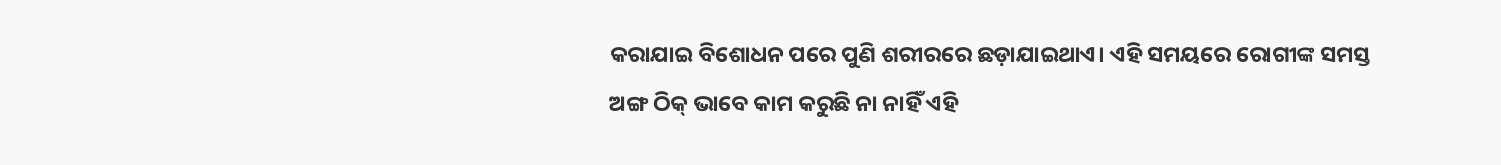କରାଯାଇ ବିଶୋଧନ ପରେ ପୁଣି ଶରୀରରେ ଛଡ଼ାଯାଇଥାଏ। ଏହି ସମୟରେ ରୋଗୀଙ୍କ ସମସ୍ତ ଅଙ୍ଗ ଠିକ୍‌ ଭାବେ କାମ କରୁଛି ନା ନାହିଁ ଏହି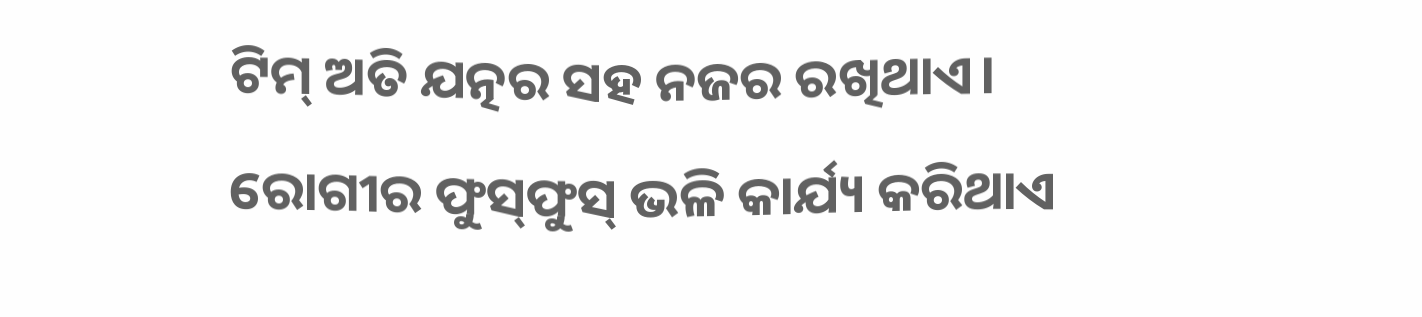ଟିମ୍‌ ଅତି ଯତ୍ନର ସହ ନଜର ରଖିଥାଏ। ରୋଗୀର ଫୁସ୍‌ଫୁସ୍‌ ଭଳି କାର୍ଯ୍ୟ କରିଥାଏ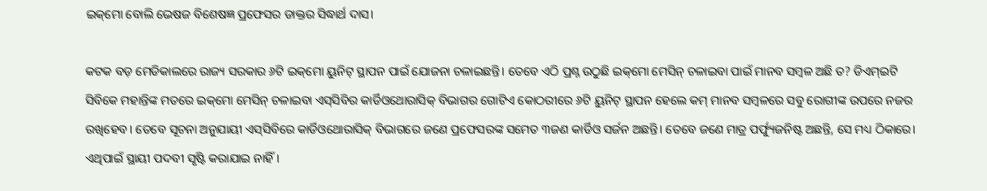ଇକ୍‌ମୋ ବୋଲି ଭେଷଜ ବିଶେଷଜ୍ଞ ପ୍ରଫେସର ଡାକ୍ତର ସିଦ୍ଧାର୍ଥ ଦାସ।

କଟକ ବଡ଼ ମେଡିକାଲରେ ରାଜ୍ୟ ସରକାର ୬ଟି ଇକ୍‌ମୋ ୟୁନିଟ୍‌ ସ୍ଥାପନ ପାଇଁ ଯୋଜନା ଚଳାଇଛନ୍ତି। ତେବେ ଏଠି ପ୍ରଶ୍ନ ଉଠୁଛି ଇକ୍‌ମୋ ମେସିନ୍‌ ଚଳାଇବା ପାଇଁ ମାନବ ସମ୍ବଳ ଅଛି ତ? ଡିଏମ୍‌ଇଟି ସିବିକେ ମହାନ୍ତିଙ୍କ ମତରେ ଇକ୍‌ମୋ ମେସିନ୍‌ ଚଳାଇବା ଏସ୍‌ସିବିର କାର୍ଡିଓଥୋରାସିକ୍‌ ବିଭାଗର ଗୋଟିଏ କୋଠରୀରେ ୬ଟି ୟୁନିଟ୍ ସ୍ଥାପନ ହେଲେ କମ୍‌ ମାନବ ସମ୍ୱଳରେ ସବୁ ରୋଗୀଙ୍କ ଉପରେ ନଜର ରଖିହେବ। ତେବେ ସୂଚନା ଅନୁଯାୟୀ ଏସ୍‌ସିବିରେ କାର୍ଡିଓଥୋରାସିକ୍‌ ବିଭାଗରେ ଜଣେ ପ୍ରଫେସରଙ୍କ ସମେତ ୩ଜଣ କାର୍ଡିଓ ସର୍ଜନ ଅଛନ୍ତି। ତେବେ ଜଣେ ମାତ୍ର ପର୍ଫ୍ୟୁଜନିଷ୍ଟ ଅଛନ୍ତି, ସେ ମଧ୍ୟ ଠିକାରେ। ଏଥିପାଇଁ ସ୍ଥାୟୀ ପଦବୀ ସୃଷ୍ଟି କରାଯାଇ ନାହିଁ।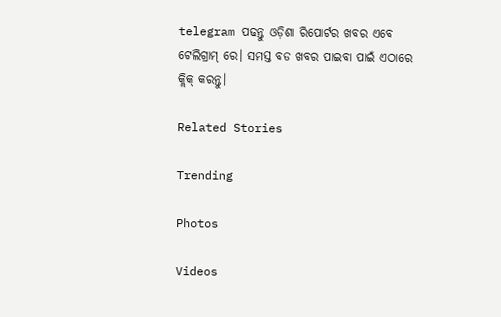telegram ପଢନ୍ତୁ ଓଡ଼ିଶା ରିପୋର୍ଟର ଖବର ଏବେ ଟେଲିଗ୍ରାମ୍ ରେ। ସମସ୍ତ ବଡ ଖବର ପାଇବା ପାଇଁ ଏଠାରେ କ୍ଲିକ୍ କରନ୍ତୁ।

Related Stories

Trending

Photos

Videos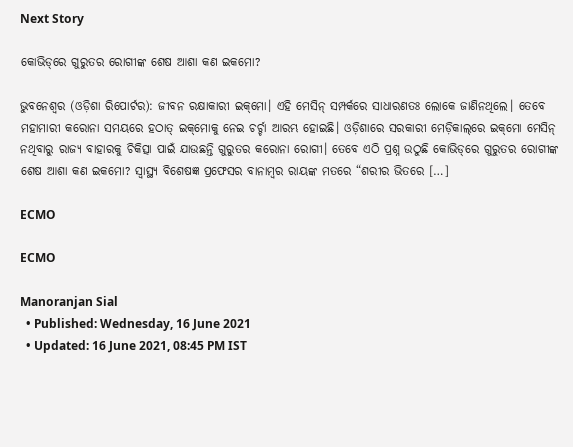Next Story

କୋଭିଡ୍‌ରେ ଗୁରୁତର ରୋଗୀଙ୍କ ଶେଷ ଆଶା କଣ ଇକମୋ?

ଭୁବନେଶ୍ୱର (ଓଡ଼ିଶା ରିପୋର୍ଟର): ଜୀବନ ରକ୍ଷାକାରୀ ଇକ୍‌ମୋ। ଏହି ମେସିନ୍‌ ସମ୍ପର୍କରେ ସାଧାରଣତଃ ଲୋକେ ଜାଣିନଥିଲେ। ତେବେ ମହାମାରୀ କରୋନା ସମୟରେ ହଠାତ୍‌ ଇକ୍‌ମୋକୁ ନେଇ ଚର୍ଚ୍ଚା ଆରମ୍ଭ ହୋଇଛି। ଓଡ଼ିଶାରେ ସରକାରୀ ମେଡ଼ିକାଲ୍‌ରେ ଇକ୍‌ମୋ ମେସିନ୍‌ ନଥିବାରୁ ରାଜ୍ୟ ବାହାରକୁ ଚିକିତ୍ସା ପାଇଁ ଯାଉଛନ୍ତି ଗୁରୁତର କରୋନା ରୋଗୀ। ତେବେ ଏଠି ପ୍ରଶ୍ନ ଉଠୁଛି କୋଭିଡ୍‌ରେ ଗୁରୁତର ରୋଗୀଙ୍କ ଶେଷ ଆଶା କଣ ଇକମୋ? ସ୍ୱାସ୍ଥ୍ୟ ବିଶେଷଜ୍ଞ ପ୍ରଫେସର ବାନାମ୍ବର ରାୟଙ୍କ ମତରେ “ଶରୀର ଭିତରେ […]

ECMO

ECMO

Manoranjan Sial
  • Published: Wednesday, 16 June 2021
  • Updated: 16 June 2021, 08:45 PM IST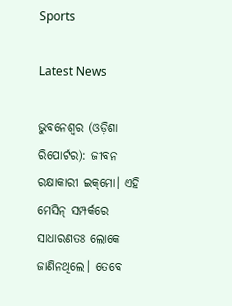Sports

Latest News

ଭୁବନେଶ୍ୱର (ଓଡ଼ିଶା ରିପୋର୍ଟର): ଜୀବନ ରକ୍ଷାକାରୀ ଇକ୍‌ମୋ। ଏହି ମେସିନ୍‌ ସମ୍ପର୍କରେ ସାଧାରଣତଃ ଲୋକେ ଜାଣିନଥିଲେ। ତେବେ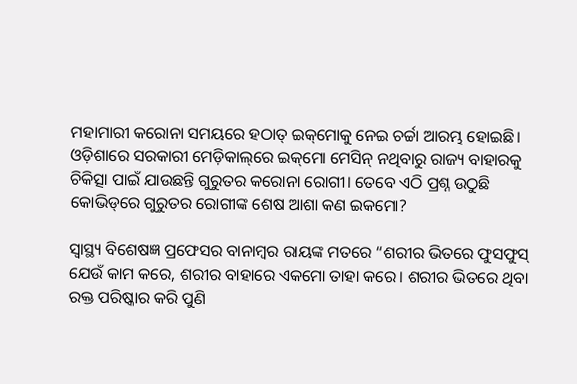ମହାମାରୀ କରୋନା ସମୟରେ ହଠାତ୍‌ ଇକ୍‌ମୋକୁ ନେଇ ଚର୍ଚ୍ଚା ଆରମ୍ଭ ହୋଇଛି। ଓଡ଼ିଶାରେ ସରକାରୀ ମେଡ଼ିକାଲ୍‌ରେ ଇକ୍‌ମୋ ମେସିନ୍‌ ନଥିବାରୁ ରାଜ୍ୟ ବାହାରକୁ ଚିକିତ୍ସା ପାଇଁ ଯାଉଛନ୍ତି ଗୁରୁତର କରୋନା ରୋଗୀ। ତେବେ ଏଠି ପ୍ରଶ୍ନ ଉଠୁଛି କୋଭିଡ୍‌ରେ ଗୁରୁତର ରୋଗୀଙ୍କ ଶେଷ ଆଶା କଣ ଇକମୋ?

ସ୍ୱାସ୍ଥ୍ୟ ବିଶେଷଜ୍ଞ ପ୍ରଫେସର ବାନାମ୍ବର ରାୟଙ୍କ ମତରେ “ଶରୀର ଭିତରେ ଫୁସଫୁସ୍‌ ଯେଉଁ କାମ କରେ, ଶରୀର ବାହାରେ ଏକମୋ ତାହା କରେ। ଶରୀର ଭିତରେ ଥିବା ରକ୍ତ ପରିଷ୍କାର କରି ପୁଣି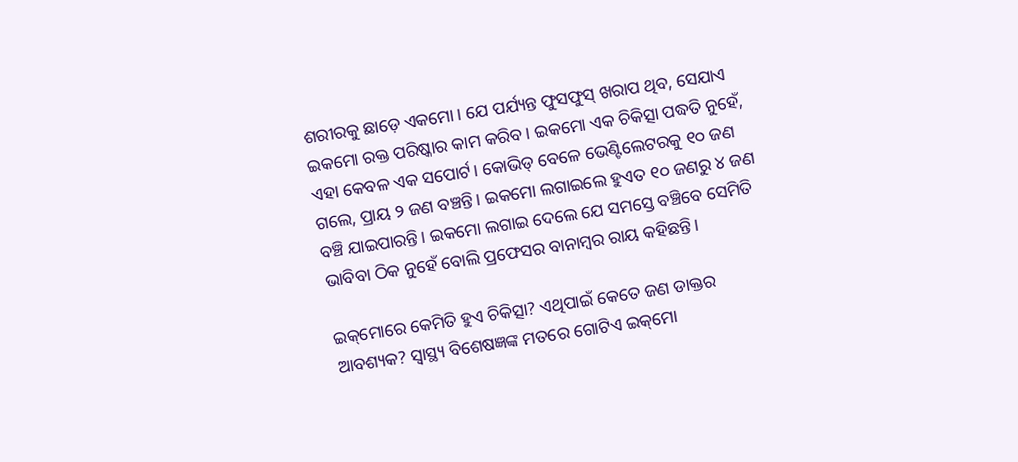ଶରୀରକୁ ଛାଡ଼େ ଏକମୋ। ଯେ ପର୍ଯ୍ୟନ୍ତ ଫୁସଫୁସ୍‌ ଖରାପ ଥିବ, ସେଯାଏ ଇକମୋ ରକ୍ତ ପରିଷ୍କାର କାମ କରିବ। ଇକମୋ ଏକ ଚିକିତ୍ସା ପଦ୍ଧତି ନୁହେଁ, ଏହା କେବଳ ଏକ ସପୋର୍ଟ। କୋଭିଡ୍‌ ବେଳେ ଭେଣ୍ଟିଲେଟରକୁ ୧୦ ଜଣ ଗଲେ, ପ୍ରାୟ ୨ ଜଣ ବଞ୍ଚନ୍ତି। ଇକମୋ ଲଗାଇଲେ ହୁଏତ ୧୦ ଜଣରୁ ୪ ଜଣ ବଞ୍ଚି ଯାଇପାରନ୍ତି। ଇକମୋ ଲଗାଇ ଦେଲେ ଯେ ସମସ୍ତେ ବଞ୍ଚିବେ ସେମିତି ଭାବିବା ଠିକ ନୁହେଁ ବୋଲି ପ୍ରଫେସର ବାନାମ୍ୱର ରାୟ କହିଛନ୍ତି।

ଇକ୍‌ମୋରେ କେମିତି ହୁଏ ଚିକିତ୍ସା? ଏଥିପାଇଁ କେତେ ଜଣ ଡାକ୍ତର ଆବଶ୍ୟକ? ସ୍ୱାସ୍ଥ୍ୟ ବିଶେଷଜ୍ଞଙ୍କ ମତରେ ଗୋଟିଏ ଇକ୍‌ମୋ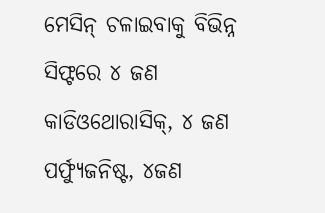ମେସିନ୍‌ ଚଳାଇବାକୁ ବିଭିନ୍ନ ସିଫ୍ଟରେ ୪ ଜଣ କାଡିଓଥୋରାସିକ୍‌, ୪ ଜଣ ପର୍ଫ୍ୟୁଜନିଷ୍ଟ, ୪ଜଣ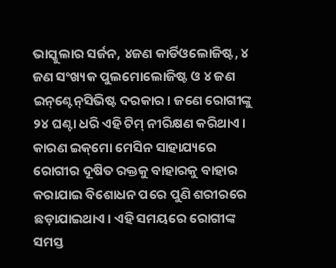ଭାସ୍କୁଲାର ସର୍ଜନ, ୪ଜଣ କାର୍ଡିଓଲୋଜିଷ୍ଟ, ୪ ଜଣ ସଂଖ୍ୟକ ପୁଲମୋଲୋଜିଷ୍ଟ ଓ ୪ ଜଣ ଇନ୍‌ଣ୍ଟେନ୍‌ସିଭିଷ୍ଟ ଦରକାର। ଜଣେ ରୋଗୀଙ୍କୁ ୨୪ ଘଣ୍ଟା ଧରି ଏହି ଟିମ୍‌ ନୀରିକ୍ଷଣ କରିଥାଏ। କାରଣ ଇକ୍‌ମୋ ମେସିନ ସାହାଯ୍ୟରେ ରୋଗୀର ଦୂଷିତ ରକ୍ତକୁ ବାହାରକୁ ବାହାର କରାଯାଇ ବିଶୋଧନ ପରେ ପୁଣି ଶରୀରରେ ଛଡ଼ାଯାଇଥାଏ। ଏହି ସମୟରେ ରୋଗୀଙ୍କ ସମସ୍ତ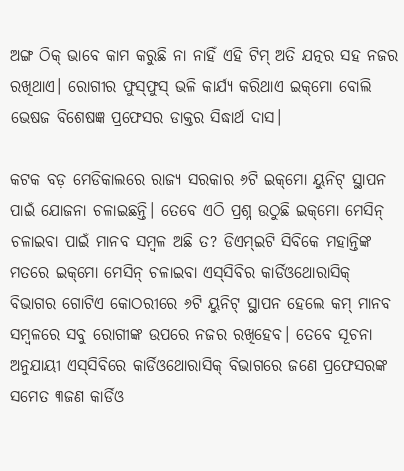ଅଙ୍ଗ ଠିକ୍‌ ଭାବେ କାମ କରୁଛି ନା ନାହିଁ ଏହି ଟିମ୍‌ ଅତି ଯତ୍ନର ସହ ନଜର ରଖିଥାଏ। ରୋଗୀର ଫୁସ୍‌ଫୁସ୍‌ ଭଳି କାର୍ଯ୍ୟ କରିଥାଏ ଇକ୍‌ମୋ ବୋଲି ଭେଷଜ ବିଶେଷଜ୍ଞ ପ୍ରଫେସର ଡାକ୍ତର ସିଦ୍ଧାର୍ଥ ଦାସ।

କଟକ ବଡ଼ ମେଡିକାଲରେ ରାଜ୍ୟ ସରକାର ୬ଟି ଇକ୍‌ମୋ ୟୁନିଟ୍‌ ସ୍ଥାପନ ପାଇଁ ଯୋଜନା ଚଳାଇଛନ୍ତି। ତେବେ ଏଠି ପ୍ରଶ୍ନ ଉଠୁଛି ଇକ୍‌ମୋ ମେସିନ୍‌ ଚଳାଇବା ପାଇଁ ମାନବ ସମ୍ବଳ ଅଛି ତ? ଡିଏମ୍‌ଇଟି ସିବିକେ ମହାନ୍ତିଙ୍କ ମତରେ ଇକ୍‌ମୋ ମେସିନ୍‌ ଚଳାଇବା ଏସ୍‌ସିବିର କାର୍ଡିଓଥୋରାସିକ୍‌ ବିଭାଗର ଗୋଟିଏ କୋଠରୀରେ ୬ଟି ୟୁନିଟ୍ ସ୍ଥାପନ ହେଲେ କମ୍‌ ମାନବ ସମ୍ୱଳରେ ସବୁ ରୋଗୀଙ୍କ ଉପରେ ନଜର ରଖିହେବ। ତେବେ ସୂଚନା ଅନୁଯାୟୀ ଏସ୍‌ସିବିରେ କାର୍ଡିଓଥୋରାସିକ୍‌ ବିଭାଗରେ ଜଣେ ପ୍ରଫେସରଙ୍କ ସମେତ ୩ଜଣ କାର୍ଡିଓ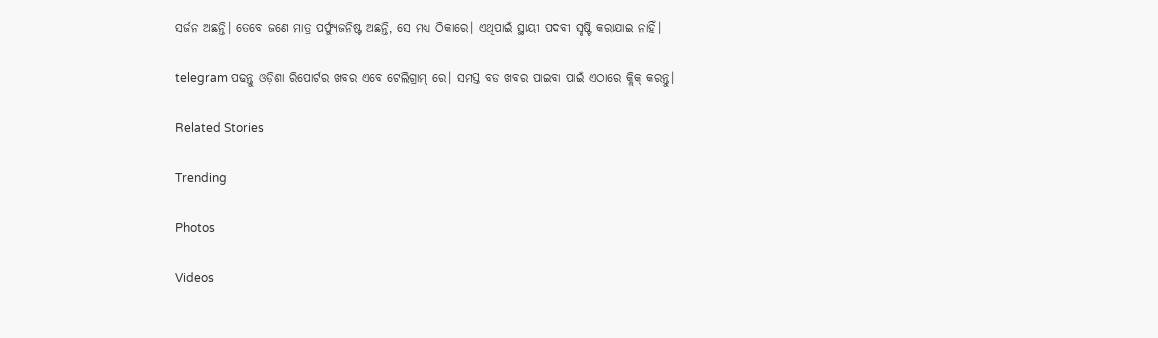ସର୍ଜନ ଅଛନ୍ତି। ତେବେ ଜଣେ ମାତ୍ର ପର୍ଫ୍ୟୁଜନିଷ୍ଟ ଅଛନ୍ତି, ସେ ମଧ୍ୟ ଠିକାରେ। ଏଥିପାଇଁ ସ୍ଥାୟୀ ପଦବୀ ସୃଷ୍ଟି କରାଯାଇ ନାହିଁ।

telegram ପଢନ୍ତୁ ଓଡ଼ିଶା ରିପୋର୍ଟର ଖବର ଏବେ ଟେଲିଗ୍ରାମ୍ ରେ। ସମସ୍ତ ବଡ ଖବର ପାଇବା ପାଇଁ ଏଠାରେ କ୍ଲିକ୍ କରନ୍ତୁ।

Related Stories

Trending

Photos

Videos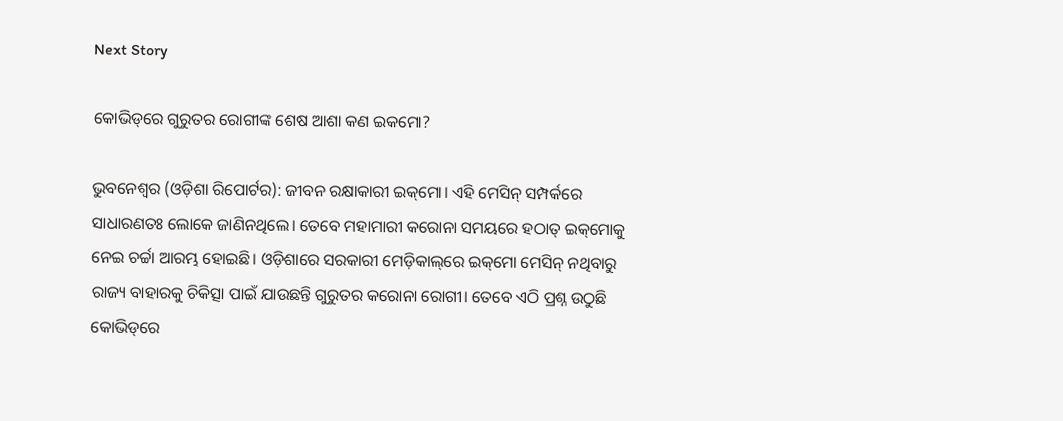Next Story

କୋଭିଡ୍‌ରେ ଗୁରୁତର ରୋଗୀଙ୍କ ଶେଷ ଆଶା କଣ ଇକମୋ?

ଭୁବନେଶ୍ୱର (ଓଡ଼ିଶା ରିପୋର୍ଟର): ଜୀବନ ରକ୍ଷାକାରୀ ଇକ୍‌ମୋ। ଏହି ମେସିନ୍‌ ସମ୍ପର୍କରେ ସାଧାରଣତଃ ଲୋକେ ଜାଣିନଥିଲେ। ତେବେ ମହାମାରୀ କରୋନା ସମୟରେ ହଠାତ୍‌ ଇକ୍‌ମୋକୁ ନେଇ ଚର୍ଚ୍ଚା ଆରମ୍ଭ ହୋଇଛି। ଓଡ଼ିଶାରେ ସରକାରୀ ମେଡ଼ିକାଲ୍‌ରେ ଇକ୍‌ମୋ ମେସିନ୍‌ ନଥିବାରୁ ରାଜ୍ୟ ବାହାରକୁ ଚିକିତ୍ସା ପାଇଁ ଯାଉଛନ୍ତି ଗୁରୁତର କରୋନା ରୋଗୀ। ତେବେ ଏଠି ପ୍ରଶ୍ନ ଉଠୁଛି କୋଭିଡ୍‌ରେ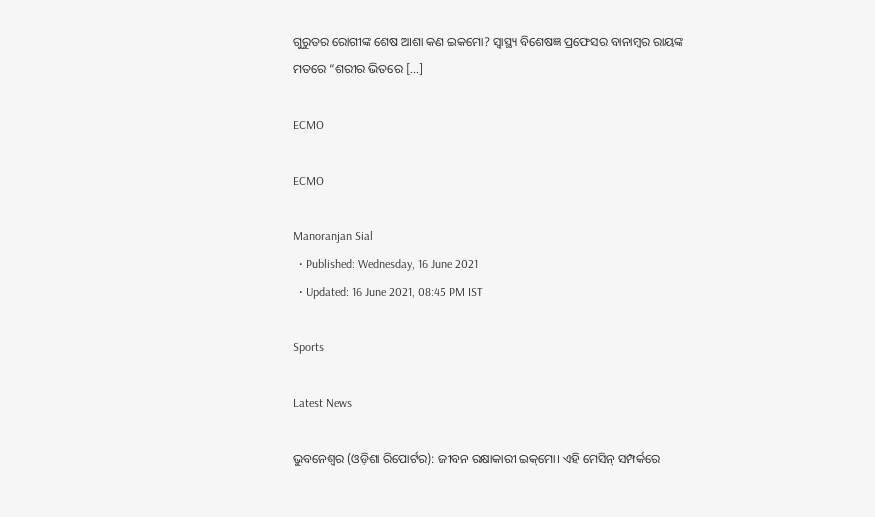ଗୁରୁତର ରୋଗୀଙ୍କ ଶେଷ ଆଶା କଣ ଇକମୋ? ସ୍ୱାସ୍ଥ୍ୟ ବିଶେଷଜ୍ଞ ପ୍ରଫେସର ବାନାମ୍ବର ରାୟଙ୍କ ମତରେ “ଶରୀର ଭିତରେ […]

ECMO

ECMO

Manoranjan Sial
  • Published: Wednesday, 16 June 2021
  • Updated: 16 June 2021, 08:45 PM IST

Sports

Latest News

ଭୁବନେଶ୍ୱର (ଓଡ଼ିଶା ରିପୋର୍ଟର): ଜୀବନ ରକ୍ଷାକାରୀ ଇକ୍‌ମୋ। ଏହି ମେସିନ୍‌ ସମ୍ପର୍କରେ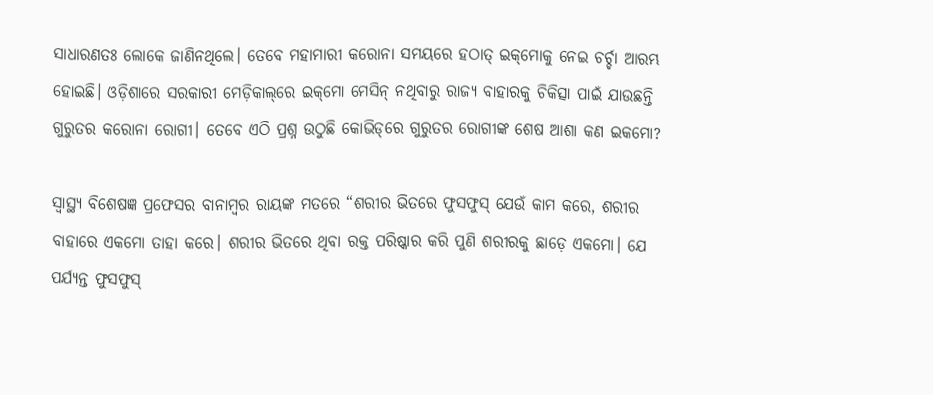ସାଧାରଣତଃ ଲୋକେ ଜାଣିନଥିଲେ। ତେବେ ମହାମାରୀ କରୋନା ସମୟରେ ହଠାତ୍‌ ଇକ୍‌ମୋକୁ ନେଇ ଚର୍ଚ୍ଚା ଆରମ୍ଭ ହୋଇଛି। ଓଡ଼ିଶାରେ ସରକାରୀ ମେଡ଼ିକାଲ୍‌ରେ ଇକ୍‌ମୋ ମେସିନ୍‌ ନଥିବାରୁ ରାଜ୍ୟ ବାହାରକୁ ଚିକିତ୍ସା ପାଇଁ ଯାଉଛନ୍ତି ଗୁରୁତର କରୋନା ରୋଗୀ। ତେବେ ଏଠି ପ୍ରଶ୍ନ ଉଠୁଛି କୋଭିଡ୍‌ରେ ଗୁରୁତର ରୋଗୀଙ୍କ ଶେଷ ଆଶା କଣ ଇକମୋ?

ସ୍ୱାସ୍ଥ୍ୟ ବିଶେଷଜ୍ଞ ପ୍ରଫେସର ବାନାମ୍ବର ରାୟଙ୍କ ମତରେ “ଶରୀର ଭିତରେ ଫୁସଫୁସ୍‌ ଯେଉଁ କାମ କରେ, ଶରୀର ବାହାରେ ଏକମୋ ତାହା କରେ। ଶରୀର ଭିତରେ ଥିବା ରକ୍ତ ପରିଷ୍କାର କରି ପୁଣି ଶରୀରକୁ ଛାଡ଼େ ଏକମୋ। ଯେ ପର୍ଯ୍ୟନ୍ତ ଫୁସଫୁସ୍‌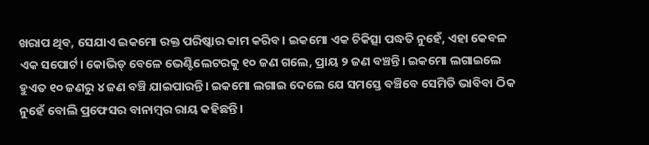ଖରାପ ଥିବ, ସେଯାଏ ଇକମୋ ରକ୍ତ ପରିଷ୍କାର କାମ କରିବ। ଇକମୋ ଏକ ଚିକିତ୍ସା ପଦ୍ଧତି ନୁହେଁ, ଏହା କେବଳ ଏକ ସପୋର୍ଟ। କୋଭିଡ୍‌ ବେଳେ ଭେଣ୍ଟିଲେଟରକୁ ୧୦ ଜଣ ଗଲେ, ପ୍ରାୟ ୨ ଜଣ ବଞ୍ଚନ୍ତି। ଇକମୋ ଲଗାଇଲେ ହୁଏତ ୧୦ ଜଣରୁ ୪ ଜଣ ବଞ୍ଚି ଯାଇପାରନ୍ତି। ଇକମୋ ଲଗାଇ ଦେଲେ ଯେ ସମସ୍ତେ ବଞ୍ଚିବେ ସେମିତି ଭାବିବା ଠିକ ନୁହେଁ ବୋଲି ପ୍ରଫେସର ବାନାମ୍ୱର ରାୟ କହିଛନ୍ତି।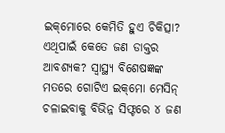ଇକ୍‌ମୋରେ କେମିତି ହୁଏ ଚିକିତ୍ସା? ଏଥିପାଇଁ କେତେ ଜଣ ଡାକ୍ତର ଆବଶ୍ୟକ? ସ୍ୱାସ୍ଥ୍ୟ ବିଶେଷଜ୍ଞଙ୍କ ମତରେ ଗୋଟିଏ ଇକ୍‌ମୋ ମେସିନ୍‌ ଚଳାଇବାକୁ ବିଭିନ୍ନ ସିଫ୍ଟରେ ୪ ଜଣ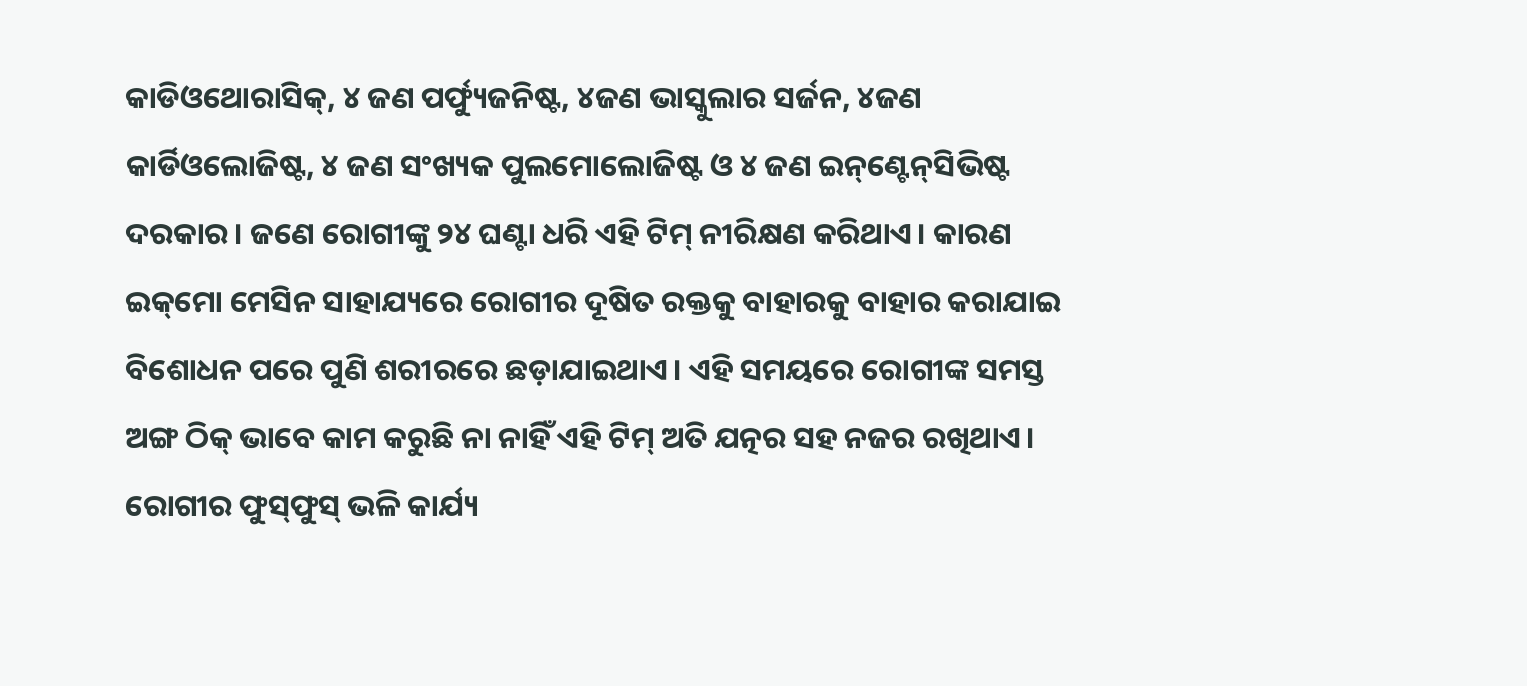କାଡିଓଥୋରାସିକ୍‌, ୪ ଜଣ ପର୍ଫ୍ୟୁଜନିଷ୍ଟ, ୪ଜଣ ଭାସ୍କୁଲାର ସର୍ଜନ, ୪ଜଣ କାର୍ଡିଓଲୋଜିଷ୍ଟ, ୪ ଜଣ ସଂଖ୍ୟକ ପୁଲମୋଲୋଜିଷ୍ଟ ଓ ୪ ଜଣ ଇନ୍‌ଣ୍ଟେନ୍‌ସିଭିଷ୍ଟ ଦରକାର। ଜଣେ ରୋଗୀଙ୍କୁ ୨୪ ଘଣ୍ଟା ଧରି ଏହି ଟିମ୍‌ ନୀରିକ୍ଷଣ କରିଥାଏ। କାରଣ ଇକ୍‌ମୋ ମେସିନ ସାହାଯ୍ୟରେ ରୋଗୀର ଦୂଷିତ ରକ୍ତକୁ ବାହାରକୁ ବାହାର କରାଯାଇ ବିଶୋଧନ ପରେ ପୁଣି ଶରୀରରେ ଛଡ଼ାଯାଇଥାଏ। ଏହି ସମୟରେ ରୋଗୀଙ୍କ ସମସ୍ତ ଅଙ୍ଗ ଠିକ୍‌ ଭାବେ କାମ କରୁଛି ନା ନାହିଁ ଏହି ଟିମ୍‌ ଅତି ଯତ୍ନର ସହ ନଜର ରଖିଥାଏ। ରୋଗୀର ଫୁସ୍‌ଫୁସ୍‌ ଭଳି କାର୍ଯ୍ୟ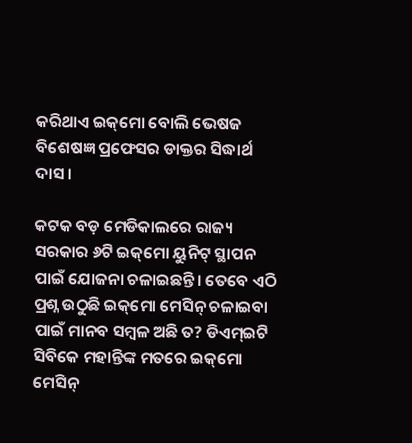କରିଥାଏ ଇକ୍‌ମୋ ବୋଲି ଭେଷଜ ବିଶେଷଜ୍ଞ ପ୍ରଫେସର ଡାକ୍ତର ସିଦ୍ଧାର୍ଥ ଦାସ।

କଟକ ବଡ଼ ମେଡିକାଲରେ ରାଜ୍ୟ ସରକାର ୬ଟି ଇକ୍‌ମୋ ୟୁନିଟ୍‌ ସ୍ଥାପନ ପାଇଁ ଯୋଜନା ଚଳାଇଛନ୍ତି। ତେବେ ଏଠି ପ୍ରଶ୍ନ ଉଠୁଛି ଇକ୍‌ମୋ ମେସିନ୍‌ ଚଳାଇବା ପାଇଁ ମାନବ ସମ୍ବଳ ଅଛି ତ? ଡିଏମ୍‌ଇଟି ସିବିକେ ମହାନ୍ତିଙ୍କ ମତରେ ଇକ୍‌ମୋ ମେସିନ୍‌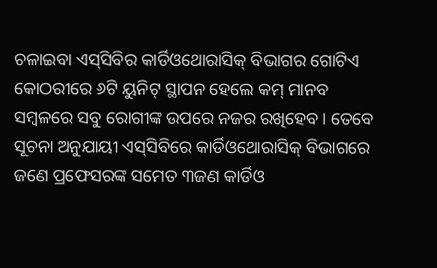ଚଳାଇବା ଏସ୍‌ସିବିର କାର୍ଡିଓଥୋରାସିକ୍‌ ବିଭାଗର ଗୋଟିଏ କୋଠରୀରେ ୬ଟି ୟୁନିଟ୍ ସ୍ଥାପନ ହେଲେ କମ୍‌ ମାନବ ସମ୍ୱଳରେ ସବୁ ରୋଗୀଙ୍କ ଉପରେ ନଜର ରଖିହେବ। ତେବେ ସୂଚନା ଅନୁଯାୟୀ ଏସ୍‌ସିବିରେ କାର୍ଡିଓଥୋରାସିକ୍‌ ବିଭାଗରେ ଜଣେ ପ୍ରଫେସରଙ୍କ ସମେତ ୩ଜଣ କାର୍ଡିଓ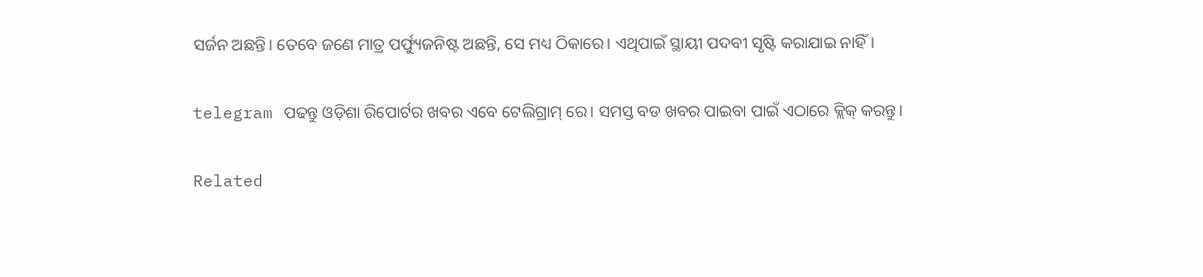ସର୍ଜନ ଅଛନ୍ତି। ତେବେ ଜଣେ ମାତ୍ର ପର୍ଫ୍ୟୁଜନିଷ୍ଟ ଅଛନ୍ତି, ସେ ମଧ୍ୟ ଠିକାରେ। ଏଥିପାଇଁ ସ୍ଥାୟୀ ପଦବୀ ସୃଷ୍ଟି କରାଯାଇ ନାହିଁ।

telegram ପଢନ୍ତୁ ଓଡ଼ିଶା ରିପୋର୍ଟର ଖବର ଏବେ ଟେଲିଗ୍ରାମ୍ ରେ। ସମସ୍ତ ବଡ ଖବର ପାଇବା ପାଇଁ ଏଠାରେ କ୍ଲିକ୍ କରନ୍ତୁ।

Related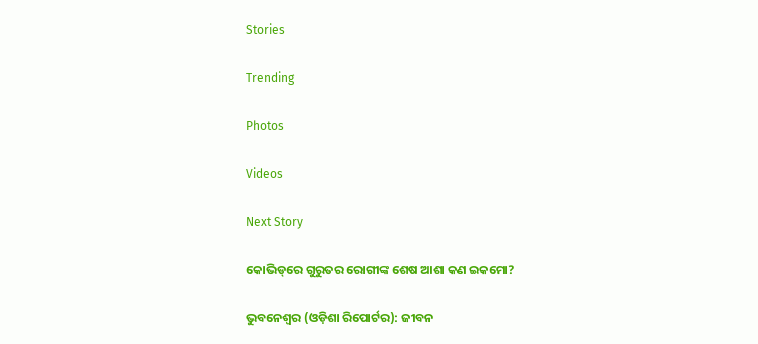Stories

Trending

Photos

Videos

Next Story

କୋଭିଡ୍‌ରେ ଗୁରୁତର ରୋଗୀଙ୍କ ଶେଷ ଆଶା କଣ ଇକମୋ?

ଭୁବନେଶ୍ୱର (ଓଡ଼ିଶା ରିପୋର୍ଟର): ଜୀବନ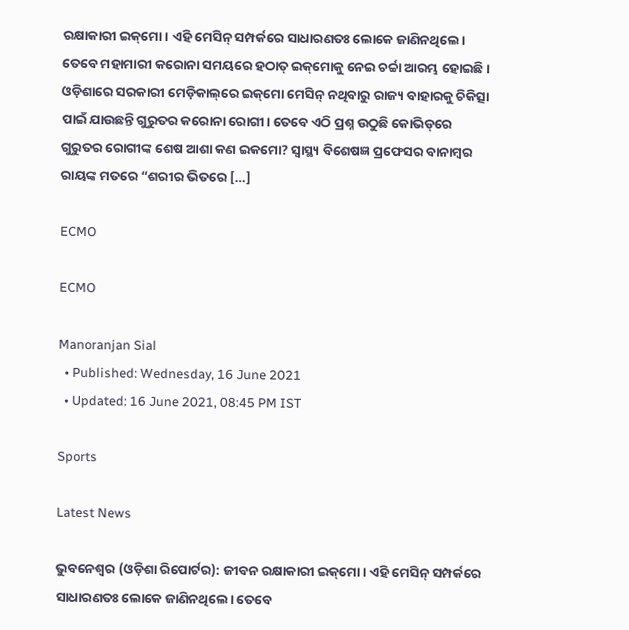ରକ୍ଷାକାରୀ ଇକ୍‌ମୋ। ଏହି ମେସିନ୍‌ ସମ୍ପର୍କରେ ସାଧାରଣତଃ ଲୋକେ ଜାଣିନଥିଲେ। ତେବେ ମହାମାରୀ କରୋନା ସମୟରେ ହଠାତ୍‌ ଇକ୍‌ମୋକୁ ନେଇ ଚର୍ଚ୍ଚା ଆରମ୍ଭ ହୋଇଛି। ଓଡ଼ିଶାରେ ସରକାରୀ ମେଡ଼ିକାଲ୍‌ରେ ଇକ୍‌ମୋ ମେସିନ୍‌ ନଥିବାରୁ ରାଜ୍ୟ ବାହାରକୁ ଚିକିତ୍ସା ପାଇଁ ଯାଉଛନ୍ତି ଗୁରୁତର କରୋନା ରୋଗୀ। ତେବେ ଏଠି ପ୍ରଶ୍ନ ଉଠୁଛି କୋଭିଡ୍‌ରେ ଗୁରୁତର ରୋଗୀଙ୍କ ଶେଷ ଆଶା କଣ ଇକମୋ? ସ୍ୱାସ୍ଥ୍ୟ ବିଶେଷଜ୍ଞ ପ୍ରଫେସର ବାନାମ୍ବର ରାୟଙ୍କ ମତରେ “ଶରୀର ଭିତରେ […]

ECMO

ECMO

Manoranjan Sial
  • Published: Wednesday, 16 June 2021
  • Updated: 16 June 2021, 08:45 PM IST

Sports

Latest News

ଭୁବନେଶ୍ୱର (ଓଡ଼ିଶା ରିପୋର୍ଟର): ଜୀବନ ରକ୍ଷାକାରୀ ଇକ୍‌ମୋ। ଏହି ମେସିନ୍‌ ସମ୍ପର୍କରେ ସାଧାରଣତଃ ଲୋକେ ଜାଣିନଥିଲେ। ତେବେ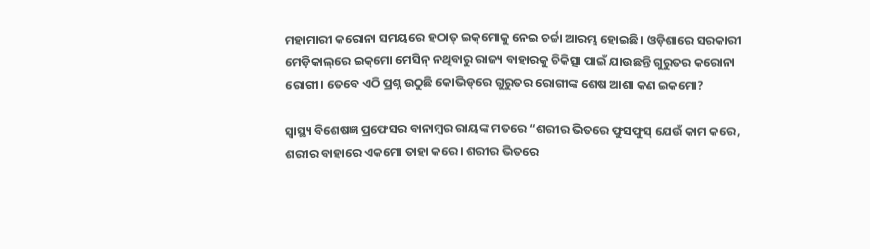ମହାମାରୀ କରୋନା ସମୟରେ ହଠାତ୍‌ ଇକ୍‌ମୋକୁ ନେଇ ଚର୍ଚ୍ଚା ଆରମ୍ଭ ହୋଇଛି। ଓଡ଼ିଶାରେ ସରକାରୀ ମେଡ଼ିକାଲ୍‌ରେ ଇକ୍‌ମୋ ମେସିନ୍‌ ନଥିବାରୁ ରାଜ୍ୟ ବାହାରକୁ ଚିକିତ୍ସା ପାଇଁ ଯାଉଛନ୍ତି ଗୁରୁତର କରୋନା ରୋଗୀ। ତେବେ ଏଠି ପ୍ରଶ୍ନ ଉଠୁଛି କୋଭିଡ୍‌ରେ ଗୁରୁତର ରୋଗୀଙ୍କ ଶେଷ ଆଶା କଣ ଇକମୋ?

ସ୍ୱାସ୍ଥ୍ୟ ବିଶେଷଜ୍ଞ ପ୍ରଫେସର ବାନାମ୍ବର ରାୟଙ୍କ ମତରେ “ଶରୀର ଭିତରେ ଫୁସଫୁସ୍‌ ଯେଉଁ କାମ କରେ, ଶରୀର ବାହାରେ ଏକମୋ ତାହା କରେ। ଶରୀର ଭିତରେ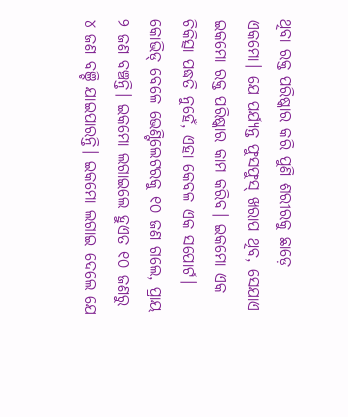ଥିବା ରକ୍ତ ପରିଷ୍କାର କରି ପୁଣି ଶରୀରକୁ ଛାଡ଼େ ଏକମୋ। ଯେ ପର୍ଯ୍ୟନ୍ତ ଫୁସଫୁସ୍‌ ଖରାପ ଥିବ, ସେଯାଏ ଇକମୋ ରକ୍ତ ପରିଷ୍କାର କାମ କରିବ। ଇକମୋ ଏକ ଚିକିତ୍ସା ପଦ୍ଧତି ନୁହେଁ, ଏହା କେବଳ ଏକ ସପୋର୍ଟ। କୋଭିଡ୍‌ ବେଳେ ଭେଣ୍ଟିଲେଟରକୁ ୧୦ ଜଣ ଗଲେ, ପ୍ରାୟ ୨ ଜଣ ବଞ୍ଚନ୍ତି। ଇକମୋ ଲଗାଇଲେ ହୁଏତ ୧୦ ଜଣରୁ ୪ ଜଣ ବଞ୍ଚି ଯାଇପାରନ୍ତି। ଇକମୋ ଲଗାଇ ଦେଲେ ଯେ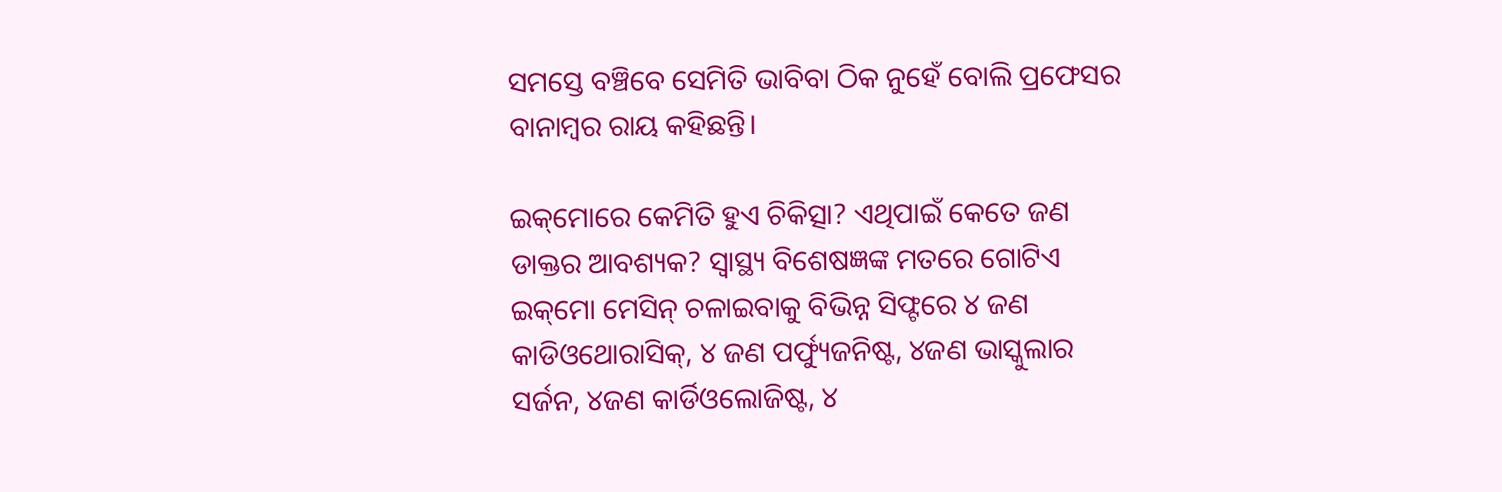ସମସ୍ତେ ବଞ୍ଚିବେ ସେମିତି ଭାବିବା ଠିକ ନୁହେଁ ବୋଲି ପ୍ରଫେସର ବାନାମ୍ୱର ରାୟ କହିଛନ୍ତି।

ଇକ୍‌ମୋରେ କେମିତି ହୁଏ ଚିକିତ୍ସା? ଏଥିପାଇଁ କେତେ ଜଣ ଡାକ୍ତର ଆବଶ୍ୟକ? ସ୍ୱାସ୍ଥ୍ୟ ବିଶେଷଜ୍ଞଙ୍କ ମତରେ ଗୋଟିଏ ଇକ୍‌ମୋ ମେସିନ୍‌ ଚଳାଇବାକୁ ବିଭିନ୍ନ ସିଫ୍ଟରେ ୪ ଜଣ କାଡିଓଥୋରାସିକ୍‌, ୪ ଜଣ ପର୍ଫ୍ୟୁଜନିଷ୍ଟ, ୪ଜଣ ଭାସ୍କୁଲାର ସର୍ଜନ, ୪ଜଣ କାର୍ଡିଓଲୋଜିଷ୍ଟ, ୪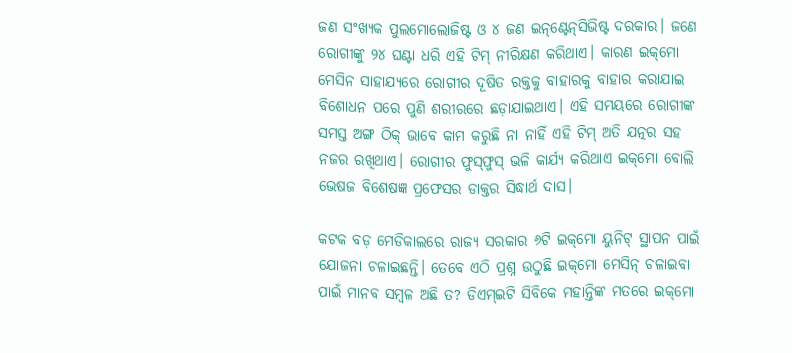ଜଣ ସଂଖ୍ୟକ ପୁଲମୋଲୋଜିଷ୍ଟ ଓ ୪ ଜଣ ଇନ୍‌ଣ୍ଟେନ୍‌ସିଭିଷ୍ଟ ଦରକାର। ଜଣେ ରୋଗୀଙ୍କୁ ୨୪ ଘଣ୍ଟା ଧରି ଏହି ଟିମ୍‌ ନୀରିକ୍ଷଣ କରିଥାଏ। କାରଣ ଇକ୍‌ମୋ ମେସିନ ସାହାଯ୍ୟରେ ରୋଗୀର ଦୂଷିତ ରକ୍ତକୁ ବାହାରକୁ ବାହାର କରାଯାଇ ବିଶୋଧନ ପରେ ପୁଣି ଶରୀରରେ ଛଡ଼ାଯାଇଥାଏ। ଏହି ସମୟରେ ରୋଗୀଙ୍କ ସମସ୍ତ ଅଙ୍ଗ ଠିକ୍‌ ଭାବେ କାମ କରୁଛି ନା ନାହିଁ ଏହି ଟିମ୍‌ ଅତି ଯତ୍ନର ସହ ନଜର ରଖିଥାଏ। ରୋଗୀର ଫୁସ୍‌ଫୁସ୍‌ ଭଳି କାର୍ଯ୍ୟ କରିଥାଏ ଇକ୍‌ମୋ ବୋଲି ଭେଷଜ ବିଶେଷଜ୍ଞ ପ୍ରଫେସର ଡାକ୍ତର ସିଦ୍ଧାର୍ଥ ଦାସ।

କଟକ ବଡ଼ ମେଡିକାଲରେ ରାଜ୍ୟ ସରକାର ୬ଟି ଇକ୍‌ମୋ ୟୁନିଟ୍‌ ସ୍ଥାପନ ପାଇଁ ଯୋଜନା ଚଳାଇଛନ୍ତି। ତେବେ ଏଠି ପ୍ରଶ୍ନ ଉଠୁଛି ଇକ୍‌ମୋ ମେସିନ୍‌ ଚଳାଇବା ପାଇଁ ମାନବ ସମ୍ବଳ ଅଛି ତ? ଡିଏମ୍‌ଇଟି ସିବିକେ ମହାନ୍ତିଙ୍କ ମତରେ ଇକ୍‌ମୋ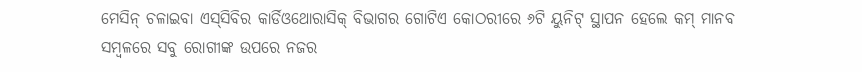ମେସିନ୍‌ ଚଳାଇବା ଏସ୍‌ସିବିର କାର୍ଡିଓଥୋରାସିକ୍‌ ବିଭାଗର ଗୋଟିଏ କୋଠରୀରେ ୬ଟି ୟୁନିଟ୍ ସ୍ଥାପନ ହେଲେ କମ୍‌ ମାନବ ସମ୍ୱଳରେ ସବୁ ରୋଗୀଙ୍କ ଉପରେ ନଜର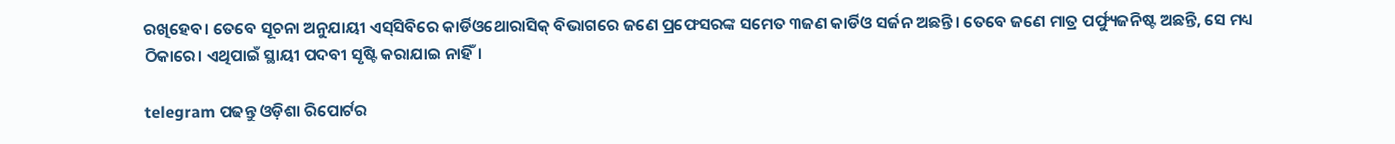ରଖିହେବ। ତେବେ ସୂଚନା ଅନୁଯାୟୀ ଏସ୍‌ସିବିରେ କାର୍ଡିଓଥୋରାସିକ୍‌ ବିଭାଗରେ ଜଣେ ପ୍ରଫେସରଙ୍କ ସମେତ ୩ଜଣ କାର୍ଡିଓ ସର୍ଜନ ଅଛନ୍ତି। ତେବେ ଜଣେ ମାତ୍ର ପର୍ଫ୍ୟୁଜନିଷ୍ଟ ଅଛନ୍ତି, ସେ ମଧ୍ୟ ଠିକାରେ। ଏଥିପାଇଁ ସ୍ଥାୟୀ ପଦବୀ ସୃଷ୍ଟି କରାଯାଇ ନାହିଁ।

telegram ପଢନ୍ତୁ ଓଡ଼ିଶା ରିପୋର୍ଟର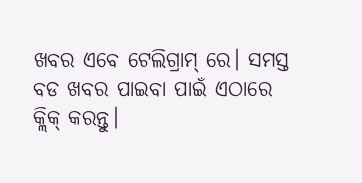ଖବର ଏବେ ଟେଲିଗ୍ରାମ୍ ରେ। ସମସ୍ତ ବଡ ଖବର ପାଇବା ପାଇଁ ଏଠାରେ କ୍ଲିକ୍ କରନ୍ତୁ।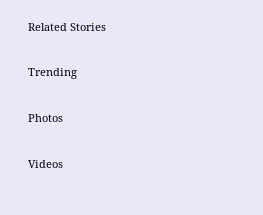Related Stories

Trending

Photos

Videos